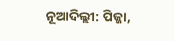ନୂଆଦିଲ୍ଲୀ: ପିଜ୍ଜା,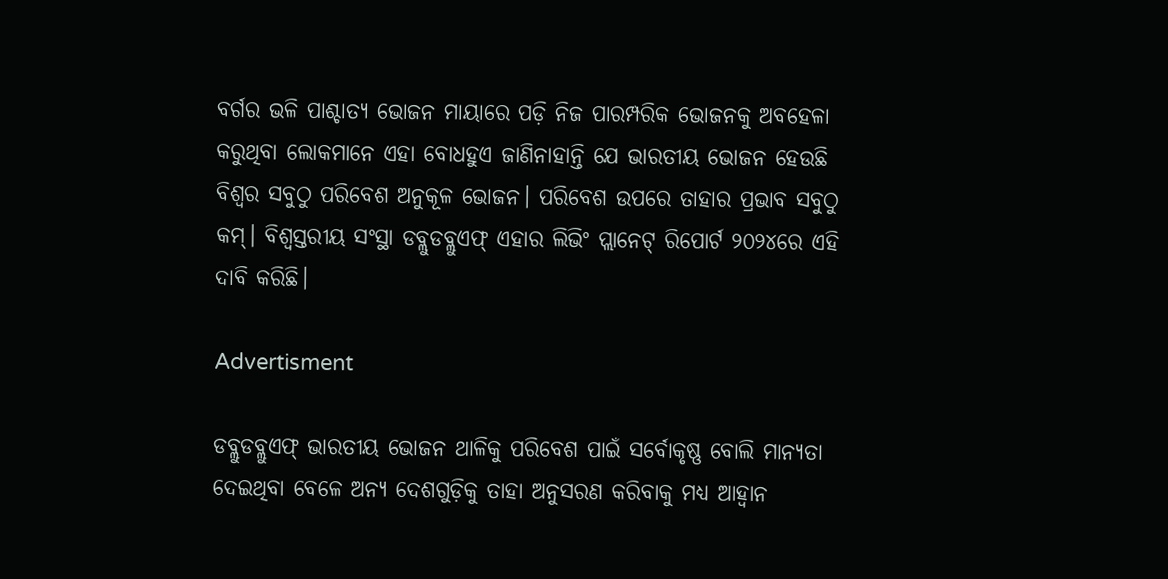ବର୍ଗର ଭଳି ପାଶ୍ଚାତ୍ୟ ଭୋଜନ ମାୟାରେ ପଡ଼ି ନିଜ ପାରମ୍ପରିକ ଭୋଜନକୁ ଅବହେଳା କରୁଥିବା ଲୋକମାନେ ଏହା ବୋଧହୁଏ ଜାଣିନାହାନ୍ତି ଯେ ଭାରତୀୟ ଭୋଜନ ହେଉଛି ବିଶ୍ବର ସବୁଠୁ ପରିବେଶ ଅନୁକୂଳ ଭୋଜନ। ପରିବେଶ ଉପରେ ତାହାର ପ୍ରଭାବ ସବୁଠୁ କମ୍। ବିଶ୍ବସ୍ତରୀୟ ସଂସ୍ଥା ଡବ୍ଲୁଡବ୍ଲୁଏଫ୍ ଏହାର ଲିଭିଂ ପ୍ଲାନେଟ୍ ରିପୋର୍ଟ ୨୦୨୪ରେ ଏହି ଦାବି କରିଛି।

Advertisment

ଡବ୍ଲୁଡବ୍ଲୁଏଫ୍‌ ଭାରତୀୟ ଭୋଜନ ଥାଳିକୁ ପରିବେଶ ପାଇଁ ସର୍ବୋକୃଷ୍ଣ ବୋଲି ମାନ୍ୟତା ଦେଇଥିବା ବେଳେ ଅନ୍ୟ ଦେଶଗୁଡ଼ିକୁ ତାହା ଅନୁସରଣ କରିବାକୁ ମଧ୍ୟ ଆହ୍ବାନ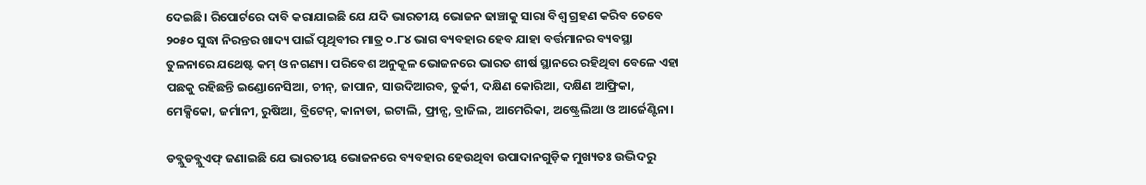ଦେଇଛି। ‌ରିପୋର୍ଟରେ ଦାବି କରାଯାଇଛି ଯେ ଯଦି ଭାରତୀୟ ଭୋଜନ ଢାଞ୍ଚାକୁ ସାରା ବିଶ୍ବ ଗ୍ରହଣ କରିବ ତେବେ ୨୦୫୦ ସୁଦ୍ଧା ନିରନ୍ତର ଖାଦ୍ୟ ପାଇଁ ପୃଥିବୀର ମାତ୍ର ୦.୮୪ ଭାଗ ବ୍ୟବହାର ହେବ ଯାହା ବର୍ତ୍ତମାନର ବ୍ୟବସ୍ଥା ତୁଳନାରେ ଯଥେଷ୍ଟ କମ୍ ଓ ନଗଣ୍ୟ। ପରିବେଶ ଅନୁକୂଳ ଭୋଜନରେ ଭାରତ ଶୀର୍ଷ ସ୍ଥାନରେ ରହିଥିବା ବେଳେ ଏହା ପଛକୁ ରହିଛନ୍ତି ଇଣ୍ଡୋନେସିଆ, ଚୀନ୍, ଜାପାନ, ସାଉଦିଆରବ, ତୁର୍କୀ, ଦକ୍ଷିଣ କୋରିଆ, ଦକ୍ଷିଣ ଆଫ୍ରିକା, ମେକ୍ସିକୋ, ଜର୍ମାନୀ, ରୁଷିଆ, ବ୍ରିଟେନ୍, କାନାଡା, ଇଟାଲି, ଫ୍ରାନ୍ସ, ବ୍ରାଜିଲ, ଆମେରିକା, ଅଷ୍ଟ୍ରେଲିଆ ଓ ଆର୍ଜେଣ୍ଟିନା।

ଡବ୍ଲୁଡବ୍ଲୁଏଫ୍‌ ଜଣାଇଛି ଯେ ଭାରତୀୟ ଭୋଜନରେ ବ୍ୟବହାର ହେଉଥିବା ଉପାଦାନଗୁଡ଼ିକ ମୁଖ୍ୟତଃ ଉଦ୍ଭିଦରୁ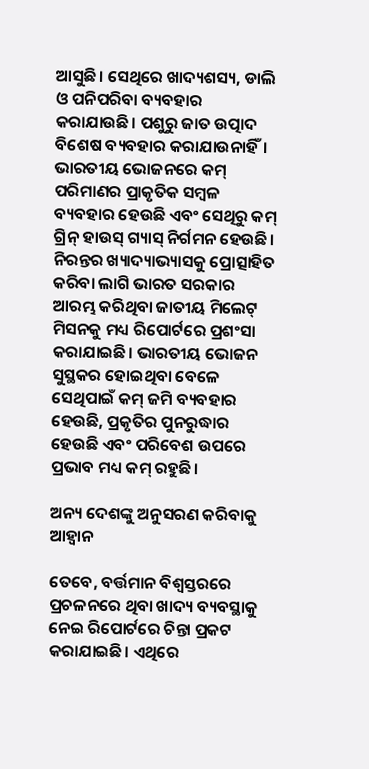ଆସୁଛି। ସେଥିରେ ଖାଦ୍ୟଶସ୍ୟ, ଡାଲି ଓ ପନିପରିବା ବ୍ୟବହାର କରାଯାଉଛି। ପଶୁରୁ ଜାତ ଉତ୍ପାଦ ବିଶେଷ ବ୍ୟବହାର କରାଯାଉନାହିଁ। ଭାରତୀୟ ଭୋଜନରେ କମ୍ ପରିମାଣର ପ୍ରାକୃତିକ ସମ୍ବଳ ବ୍ୟବହାର ହେଉଛି ଏବଂ ସେଥିରୁ କମ୍ ଗ୍ରିନ୍ ହାଉସ୍‌ ଗ୍ୟାସ୍‌ ନିର୍ଗମନ ହେଉଛି। ନିରନ୍ତର ଖ୍ୟାଦ୍ୟାଭ୍ୟାସକୁ ପ୍ରୋତ୍ସାହିତ କରିବା ଲାଗି ଭାରତ ସରକାର ଆରମ୍ଭ କରିଥିବା ଜାତୀୟ ମିଲେଟ୍ ମିସନକୁ ମଧ୍ୟ ରିପୋର୍ଟରେ ପ୍ରଶଂସା କରାଯାଇଛି। ଭାରତୀୟ ଭୋଜନ ସୁସ୍ଥକର ହୋଇଥିବା ବେଳେ ସେଥିପାଇଁ କମ୍ ଜମି ବ୍ୟବହାର ହେଉଛି, ପ୍ରକୃତିର ପୁନରୁଦ୍ଧାର ହେଉଛି ଏବଂ ପରିବେଶ ଉପରେ ପ୍ରଭାବ ମଧ୍ୟ କମ୍ ରହୁଛି।

ଅନ୍ୟ ଦେଶଙ୍କୁ ଅନୁସରଣ କରିବାକୁ ଆହ୍ବାନ

ତେବେ, ବର୍ତ୍ତମାନ ବିଶ୍ବସ୍ତରରେ ପ୍ରଚଳନରେ ଥିବା ଖାଦ୍ୟ ବ୍ୟବସ୍ଥାକୁ ନେଇ ରିପୋର୍ଟରେ ଚିନ୍ତା ପ୍ରକଟ କରାଯାଇଛି। ଏଥିରେ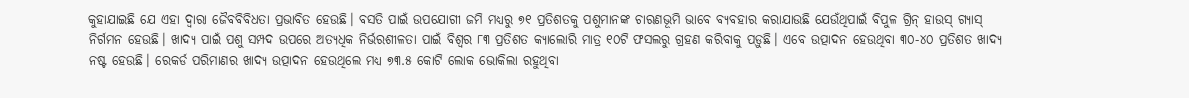କୁହାଯାଇଛି ଯେ ଏହା ଦ୍ବାରା ଜୈବବିବିଧତା ପ୍ରଭାବିତ ହେଉଛି। ବସତି ପାଇଁ ଉପଯୋଗୀ ଜମି ମଧ୍ୟରୁ ୭୧ ପ୍ରତିଶତକୁ ପଶୁମାନଙ୍କ ଚାରଣଭୂମି ଭାବେ ବ୍ୟବହାର କରାଯାଉଛି ଯେଉଁଥିପାଇଁ ବିପୁଳ ଗ୍ରିନ୍ ହାଉସ୍‌ ଗ୍ୟାସ୍ ନିର୍ଗମନ ହେଉଛି। ଖାଦ୍ୟ ପାଇଁ ପଶୁ ସମ୍ପଦ ଉପରେ ଅତ୍ୟଧିକ ନିର୍ଭରଶୀଳତା ପାଇଁ ବିଶ୍ବର ୮୩ ପ୍ରତିଶତ କ୍ୟାଲୋରି ମାତ୍ର ୧୦ଟି ଫସଲରୁ ଗ୍ରହଣ କରିବାକୁ ପଡ଼ୁଛି। ଏବେ ଉତ୍ପାଦନ ହେଉଥିବା ୩୦-୪୦ ପ୍ରତିଶତ ଖାଦ୍ୟ ନଷ୍ଟ ହେଉଛି। ରେକର୍ଡ ପରିମାଣର ଖାଦ୍ୟ ଉତ୍ପାଦନ ହେଉଥିଲେ ମଧ୍ୟ ୭୩.୫ କୋଟି ଲୋକ ଭୋକିଲା ରହୁଥିବା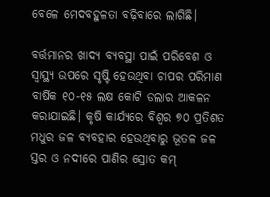ବେଳେ ମେଦବହୁଳତା ବଢ଼ିବାରେ ଲାଗିଛି।

ବର୍ତ୍ତମାନର ଖାଦ୍ୟ ବ୍ୟବସ୍ଥା ପାଇଁ ପରିବେଶ ଓ ସ୍ବାସ୍ଥ୍ୟ ଉପରେ ସୃଷ୍ଟି ହେଉଥିବା ଚାପର ପରିମାଣ ବାର୍ଷିକ ୧୦-୧୫ ଲକ୍ଷ କୋଟି ଡଲାର ଆକଳନ କରାଯାଇଛି। କୃଷି କାର୍ଯ୍ୟରେ ବିଶ୍ବର ୭୦ ପ୍ରତିଶତ ମଧୁର ଜଳ ବ୍ୟବହାର ହେଉଥିବାରୁ ଭୂତଳ ଜଳ ସ୍ତର ଓ ନଦୀରେ ପାଣିର ସ୍ରୋତ କମ୍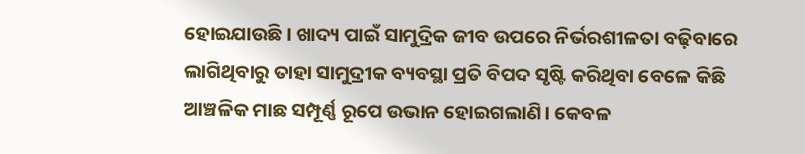ହୋଇଯାଉଛି। ଖାଦ୍ୟ ପାଇଁ ସାମୁଦ୍ରିକ ଜୀବ ଉପରେ ନିର୍ଭରଶୀଳତା ବଢ଼ିବାରେ ଲାଗିଥିବାରୁ ତାହା ସାମୁଦ୍ରୀକ ବ୍ୟବସ୍ଥା ପ୍ରତି ବିପଦ ସୃଷ୍ଟି କରିଥିବା ବେଳେ କିଛି ଆଞ୍ଚଳିକ ମାଛ ସମ୍ପୂର୍ଣ୍ଣ ରୂପେ ଉଭାନ ହୋଇଗଲାଣି। କେବଳ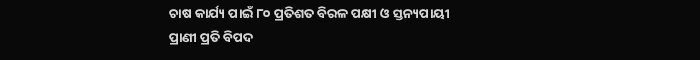ଚାଷ କାର୍ଯ୍ୟ ପାଇଁ ୮୦ ପ୍ରତିଶତ ବିରଳ ପକ୍ଷୀ ଓ ସ୍ତନ୍ୟପାୟୀ ପ୍ରାଣୀ ପ୍ରତି ବିପଦ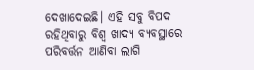ଦେଖାଦେଇଛି। ଏହି ସବୁ ବିପଦ ରହିଥିବାରୁ ବିଶ୍ବ ଖାଦ୍ୟ ବ୍ୟବସ୍ଥାରେ ପରିବର୍ତ୍ତନ ଆଣିବା ଲାଗି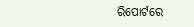ରିପୋର୍ଟରେ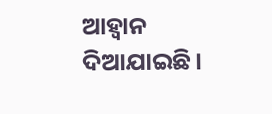ଆହ୍ବାନ ଦିଆଯାଇଛି।